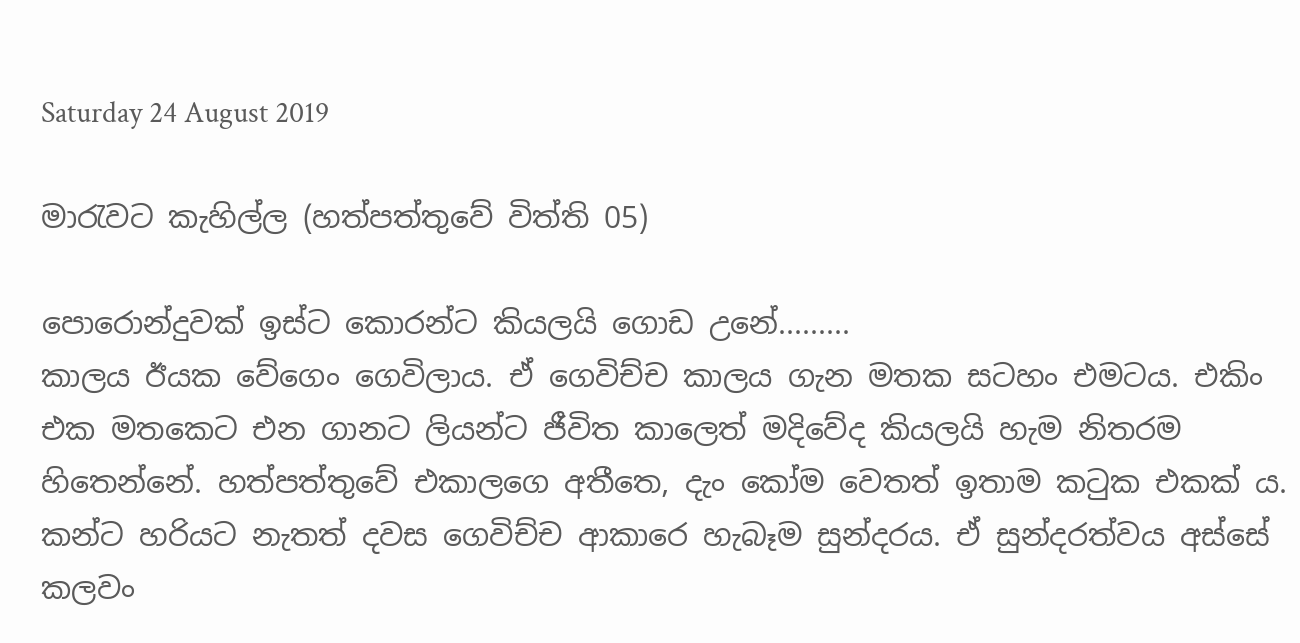Saturday 24 August 2019

මාරැවට කැහිල්ල (හත්පත්තුවේ විත්ති 05)

පොරොන්දුවක් ඉස්ට කොරන්ට කියලයි ගොඩ උනේ.........
කාලය ඊයක වේගෙං ගෙවිලාය. ඒ ගෙවිච්ච කාලය ගැන මතක සටහං එමටය. එකිං එක මතකෙට එන ගානට ලියන්ට ජීවිත කාලෙත් මදිවේද කියලයි හැම නිතරම හිතෙන්නේ. හත්පත්තුවේ එකාලගෙ අතීතෙ, දැං කෝම වෙතත් ඉතාම කටුක එකක්‍ ය. කන්ට හරියට නැතත් දවස ගෙවිච්ච ආකාරෙ හැබෑම සුන්දරය. ඒ සුන්දරත්වය අස්සේ කලවං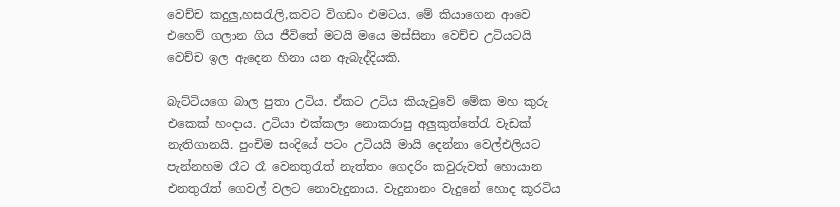වෙච්ච කදුලු,හසරැලි,කවට විගඩං එමටය. මේ කියාගෙන ආවෙ එහෙව් ගලාන ගිය ජීවිතේ මටයි මයෙ මස්සිනා වෙච්ච උටියටයි වෙච්ච ඉල ඇදෙන හිනා යන ඇබැද්දියකි.

බැට්ටියගෙ බාල පුතා උටිය. ඒකට උටිය කියැවුවේ මේක මහ කුරු එකෙක් හංදාය. උටියා එක්කලා නොකරාපු අලුකුත්තේරැ වැඩක් නැතිගානයි. පුංචිම සංදියේ පටං උටියයි මායි දෙන්නා වෙල්එලියට පැන්නහම රෑට රෑ වෙනතුරැත් නැත්තං ගෙදරිං කවුරුවත් හොයාන එනතුරැත් ගෙවල් වලට නොවැදුනාය. වැදුනානං වැදුනේ හොද කූරටිය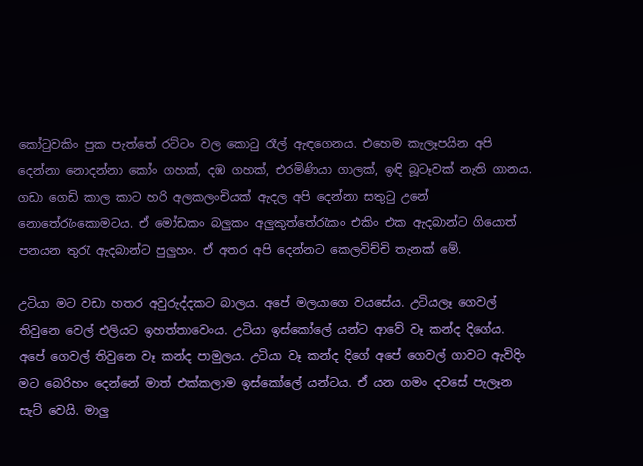කෝටුවකිං පුක පැත්තේ රට්ටං වල කොටු රෑල් ඇඳගෙනය. එහෙම කැලෑපයින අපි දෙන්නා නොදන්නා කෝං ගහක්, දඹ ගහක්, එරමිණියා ගාලක්, ඉඳි බූටෑවක් නැති ගානය. ගඩා ගෙඩි කාල කාට හරි අලකලංචියක් ඇදල අපි දෙන්නා සතුටු උනේ නොතේරැංකොමටය. ඒ මෝඩකං බලුකං අලුකුත්තේරැකං එකිං එක ඇදබාන්ට ගියොත් පනයන තුරැ ඇදබාන්ට පුලුහං. ඒ අතර අපි දෙන්නට කෙලවිච්චි තැනක් මේ.

උටියා මට වඩා හතර අවුරුද්දකට බාලය. අපේ මලයාගෙ වයසේය. උටියලෑ ගෙවල් තිවුනෙ වෙල් එලියට ඉහත්තාවෙංය. උටියා ඉස්කෝලේ යන්ට ආවේ වෑ කන්ද දිගේය. අපේ ගෙවල් තිවුනෙ වෑ කන්ද පාමුලය. උටියා වෑ කන්ද දිගේ අපේ ගෙවල් ගාවට ඇවිදිං මට බෙරිහං දෙන්නේ මාත් එක්කලාම ඉස්කෝලේ යන්ටය. ඒ යන ගමං දවසේ පැලෑන සැට් වෙයි. මාලු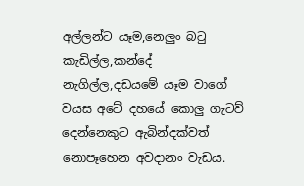අල්ලන්ට යෑම,නෙලුං බටු කැඩිල්ල,කන්දේ නැගිල්ල,දඩයමේ යෑම වාගේ වයස අටේ දහයේ කොලු ගැටව් දෙන්නෙකුට ඇබින්දක්වත් නොපෑහෙන අවදානං වැඩය.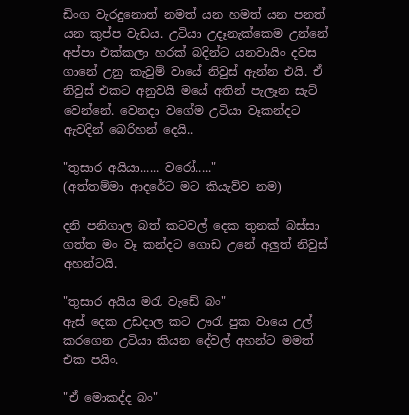ඩිංග වැරදුනොත් නමත් යන හමත් යන පනත් යන කුප්ප වැඩය. උටියා උදෑනැක්කෙම උන්නේ අප්පා එක්කලා හරක් බදින්ට යනවායිං දවස ගානේ උනු කැවුම් වායේ නිවුස් ඇන්න එයි. ඒ නිවුස් එකට අනුවයි මයේ අතින් පැලෑන සැට් වෙන්නේ. වෙනදා වගේම උටියා වෑකන්දට ඇවදින් බෙරිහන් දෙයි..

"තුසාර අයියා...... වරෝ....."
(අත්තම්මා ආදරේට මට කියැව්ව නම)

දනි පනිගාල බත් කටවල් දෙක තුනක් බස්සා ගත්ත මං වෑ කන්දට ගොඩ උනේ අලුත් නිවුස් අහන්ටයි.

"තුසාර අයිය මරැ වැඩේ බං"
ඇස් දෙක උඩදාල කට ඌරැ පුක වායෙ උල් කරගෙන උටියා කියන දේවල් අහන්ට මමත් එක පයිං.

"ඒ මොකද්ද බං"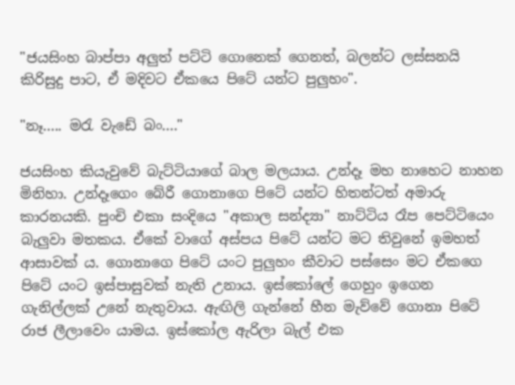"ජයසිංහ බාප්පා අලුත් පට්ටි ගොනෙක් ගෙනත්, බලන්ට ලස්සනයි කිරිසුදු පාට, ඒ මදිවට ඒකයෙ පිටේ යන්ට පුලුහං".

"නෑ..... මරැ වැඩේ බං...."

ජයසිංහ කියැවුවේ බැට්ටියාගේ බාල මලයාය. උන්දෑ මහ නාහෙට නාහන මිනිහා. උන්දෑගෙං බේරී ගොනාගෙ පිටේ යන්ට හිතන්ටත් අමාරු කාරනයකි. පුංචි එකා සංදියෙ "අකාල සන්ද්‍යා" නාට්ටිය රෑප පෙට්ටියෙං බැලුවා මතකය. ඒකේ වාගේ අස්පය පිටේ යන්ට මට තිවුනේ ඉමහත් ආසාවක්‍ ය. ගොනාගෙ පිටේ යංට පුලුහං කීවාට පස්සෙං මට ඒකගෙ පිටේ යංට ඉස්පාසුවක් නැති උනාය. ඉස්කෝලේ ගෙහුං ඉගෙන ගැනිල්ලක් උනේ නැතුවාය. ඇඟිලි ගැන්නේ හීන මැව්වේ ගොනා පිටේ රාජ ලීලාවෙං යාමය. ඉස්කෝල ඇරිලා බැල් එක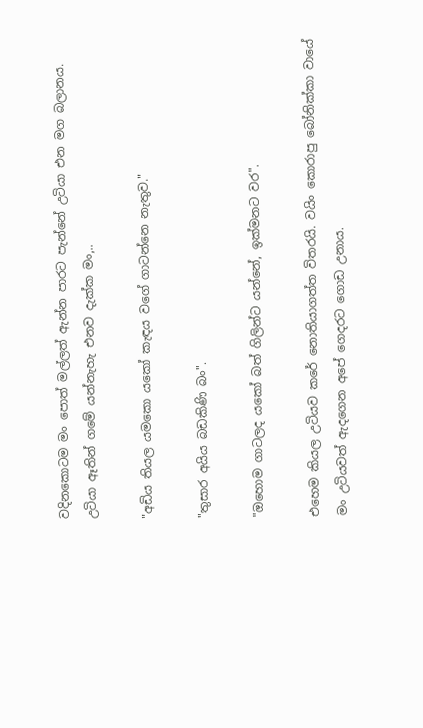වදිනකොටම මං පොත් මල්ලත් ඇන්න පාරට පැන්නේ උටියා එන මග බලානය. උටියා ඈතින් ගමේ යන්නැහැ එනව දැක්ක මං,..

"අඩිය තියල යමකො යකෝ කැඳය වගේ ගාටන්නෙ නැතුව."

"තුසාර අයිය බඩකිණි බං".

"ඔහොම ගාටලද යකෝ බත් ගිලින්ට යන්නේ, ඉක්මනට වර".

එහෙම කියල උටියව කරේ නොතියාගත්ත විතරයි. වයිං කොරාපු බෝනික්කා වායේ මං උටියවත් ඇදගෙන අපේ ගෙදරට ගොඩ උනාය.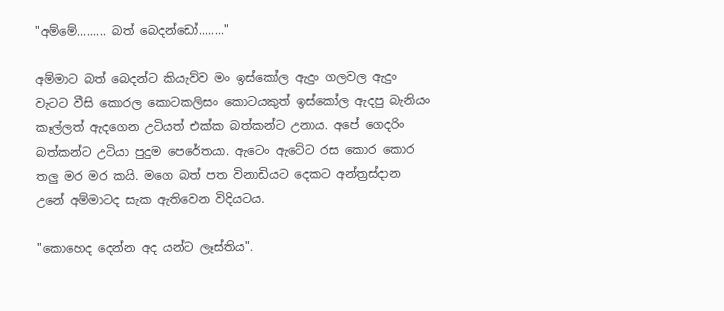"අම්මේ......... බත් බෙදන්ඩෝ........"

අම්මාට බත් බෙදන්ට කියැව්ව මං ඉස්කෝල ඇදුං ගලවල ඇදුං වැටට වීසි කොරල කොටකලිසං කොටයකුත් ඉස්කෝල ඇදපු බැනියං කෑල්ලත් ඇදගෙන උටියත් එක්ක බත්කන්ට උනාය. අපේ ගෙදරිං බත්කන්ට උටියා පුදුම පෙරේතයා. ඇටෙං ඇටේට රස කොර කොර තලු මර මර කයි. මගෙ බත් පත විනාඩියට දෙකට අන්ත්‍රස්දාන උනේ අම්මාටද සැක ඇතිවෙන විදියටය.

"කොහෙද දෙන්න අද යන්ට ලෑස්තිය".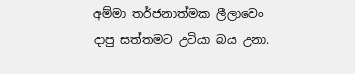අම්මා තර්ජනාත්මක ලීලාවෙං දාපු සත්තමට උටියා බය උනා.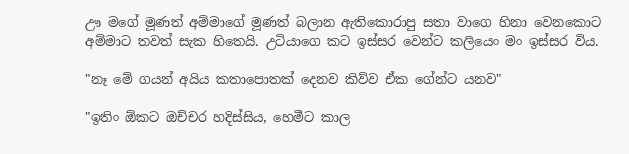ඌ මගේ මූණත් අම්මාගේ මූණත් බලාන ඇතිකොරාපු සතා වාගෙ හිනා වෙනකොට අම්මාට තවත් සැක හිතෙයි. උටියාගෙ කට ඉස්සර වෙන්ට කලියෙං මං ඉස්සර විය.

"නෑ මේ ගයන් අයිය කතාපොතක් දෙනව කිව්ව ඒක ගේන්ට යනව"

"ඉතිං ඕකට ඔච්චර හදිස්සිය, හෙමීට කාල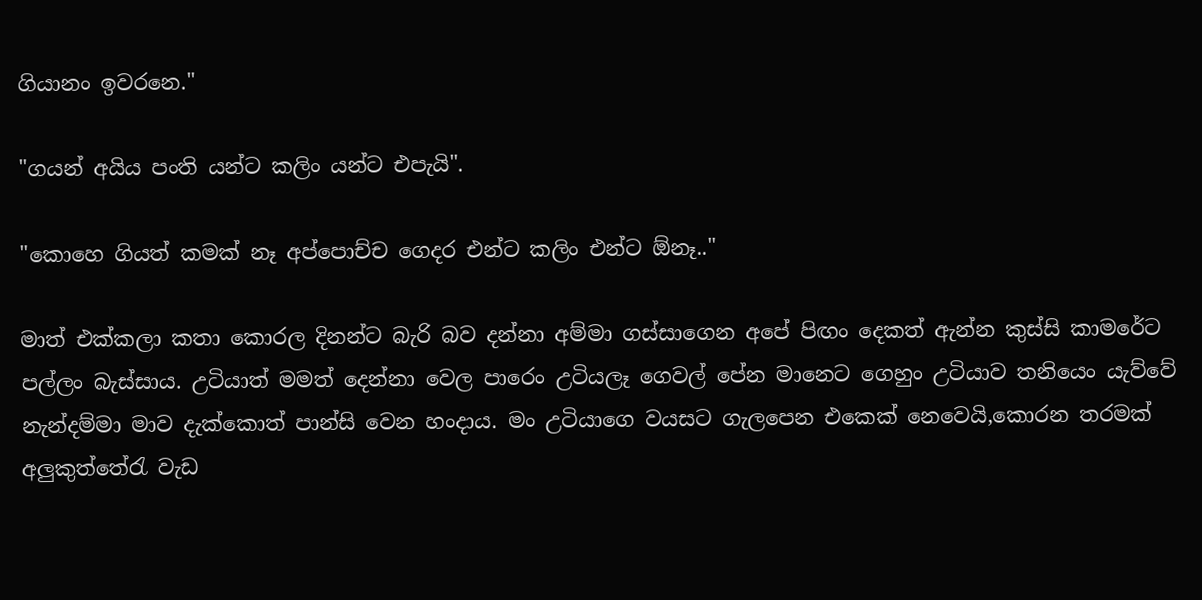ගියානං ඉවරනෙ."

"ගයන් අයිය පංති යන්ට කලිං යන්ට එපැයි".

"කොහෙ ගියත් කමක් නෑ අප්පොච්ච ගෙදර එන්ට කලිං එන්ට ඕනෑ.."

මාත් එක්කලා කතා කොරල දිනන්ට බැරි බව දන්නා අම්මා ගස්සාගෙන අපේ පිඟං දෙකත් ඇන්න කුස්සි කාමරේට පල්ලං බැස්සාය. උටියාත් මමත් දෙන්නා වෙල පාරෙං උටියලෑ ගෙවල් පේන මානෙට ගෙහුං උටියාව තනියෙං යැව්වේ නැන්දම්මා මාව දැක්කොත් පාන්සි වෙන හංදාය. මං උටියාගෙ වයසට ගැලපෙන එකෙක් නෙවෙයි,කොරන තරමක් අලුකුත්තේරැ වැඩ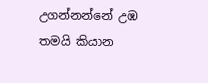උගන්නන්නේ උඹ තමයි කියාන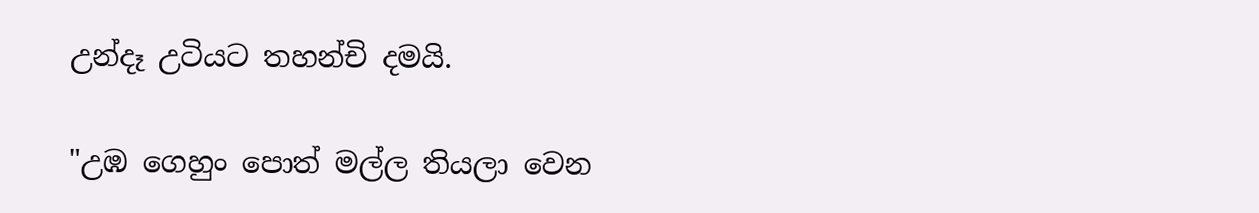උන්දෑ උටියට තහන්චි දමයි.

"උඹ ගෙහුං පොත් මල්ල තියලා වෙන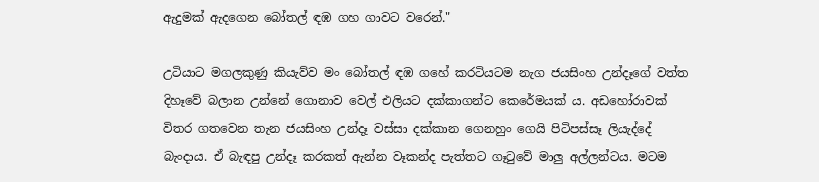ඇදුමක් ඇදගෙන බෝතල් ඳඹ ගහ ගාවට වරෙන්."

උටියාට මගලකුණු කියැව්ව මං බෝතල් ඳඹ ගහේ කරටියටම නැග ජයසිංහ උන්දෑගේ වත්ත දිහෑවේ බලාන උන්නේ ගොනාව වෙල් එලියට දක්කාගන්ට කෙරේමයක්‍ ය. අඩහෝරාවක් විතර ගතවෙන තැන ජයසිංහ උන්දෑ වස්සා දක්කාන ගෙනහුං ගෙයි පිටිපස්සෑ ලියැද්දේ බැංදාය. ඒ බැඳපු උන්දෑ කරකත් ඇන්න වෑකන්ද පැත්තට ගෑටුවේ මාලු අල්ලන්ටය. මටම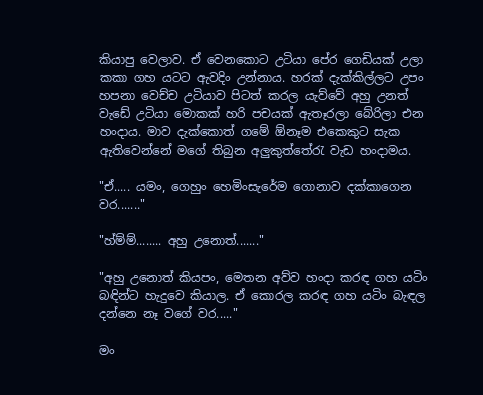කියාපු වෙලාව. ඒ වෙනකොට උටියා පේර ගෙඩියක් උලා කකා ගහ යටට ඇවදිං උන්නාය. හරක් දැක්කිල්ලට උපං හපනා වෙච්ච උටියාව පිටත් කරල යැව්වේ අහු උනත් වැඩේ උටියා මොකක් හරි පචයක් ඇතෑරලා බේරිලා එන හංදාය. මාව දැක්කොත් ගමේ ඕනෑම එකෙකුට සැක ඇතිවෙන්නේ මගේ තිබුන අලුකුත්තේරැ වැඩ හංදාමය.

"ඒ..... යමං, ගෙහුං හෙමිංසැරේම ගොනාව දක්කාගෙන වර......."

"හ්ම්ම්........ අහු උනොත්......."

"අහු උනොත් කියපං, මෙතන අව්ව හංදා කරඳ ගහ යටිං බඳින්ට හැදුවෙ කියාල. ඒ කොරල කරඳ ගහ යටිං බැඳල දන්නෙ නෑ වගේ වර....."

මං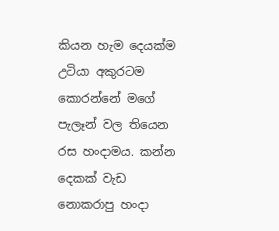කියන හැම දෙයක්ම උටියා අකුරටම කොරන්නේ මගේ පැලෑන් වල තියෙන රස හංදාමය. කන්න දෙකක් වැඩ නොකරාපු හංදා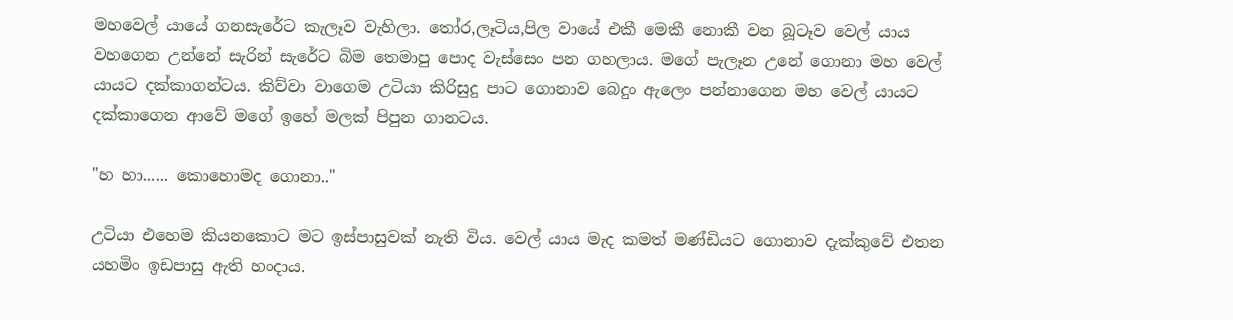මහවෙල් යායේ ගනසැරේට කැලෑව වැහිලා. තෝර,ලෑටිය,පිල වායේ එකී මෙකී නොකී වන බූටෑව වෙල් යාය වහගෙන උන්නේ සැරින් සැරේට බිම තෙමාපු පොද වැස්සෙං පන ගහලාය. මගේ පැලෑන උනේ ගොනා මහ වෙල් යායට දක්කාගන්ටය. කිව්වා වාගෙම උටියා කිරිසුදු පාට ගොනාව බෙදුං ඇලෙං පන්නාගෙන මහ වෙල් යායට දක්කාගෙන ආවේ මගේ ඉහේ මලක් පිපුන ගානටය.

"හ හා...... කොහොමද ගොනා.."

උටියා එහෙම කියනකොට මට ඉස්පාසුවක් නැති විය. වෙල්‍ යාය මැද කමත් මණ්ඩියට ගොනාව දැක්කුවේ එතන යහමිං ඉඩපාසු ඇති හංදාය.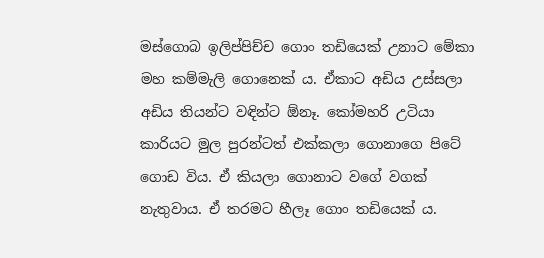මස්ගොබ ඉලිප්පිච්ච ගොං තඩියෙක් උනාට මේකා මහ කම්මැලි ගොනෙක්‍ ය. ඒකාට අඩිය උස්සලා අඩිය තියන්ට වඳින්ට ඕනෑ. කෝමහරි උටියා කාරියට මුල පුරන්ටත් එක්කලා ගොනාගෙ පිටේ ගොඩ විය. ඒ කියලා ගොනාට වගේ වගක් නැතුවාය. ඒ තරමට හීලෑ ගොං තඩියෙක් ය.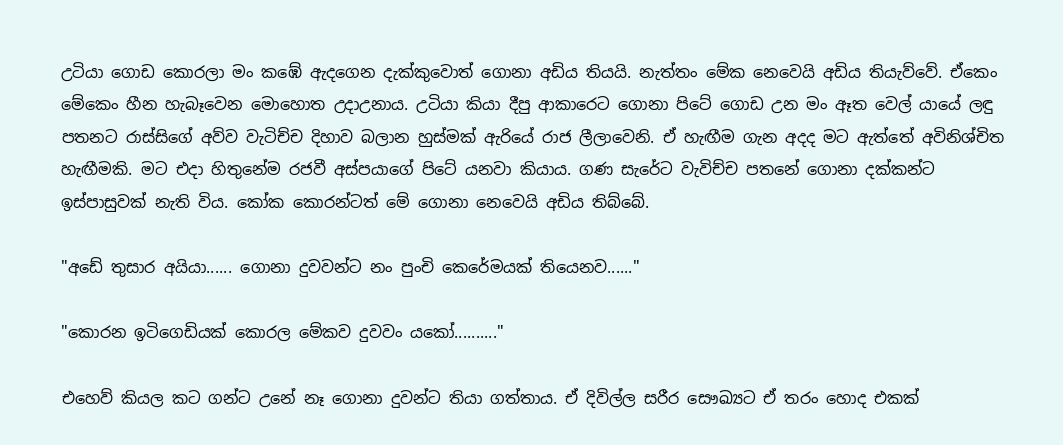උටියා ගොඩ කොරලා මං කඹේ ඇදගෙන දැක්කුවොත් ගොනා අඩිය තියයි. නැත්තං මේක නෙවෙයි අඩිය තියැව්වේ. ඒකෙං මේකෙං හීන හැබෑවෙන මොහොත උදාඋනාය. උටියා කියා දීපු ආකාරෙට ගොනා පිටේ ගොඩ උන මං ඈත වෙල් යායේ ලඳු පතනට රාස්සිගේ අව්ව වැටිච්ච දිහාව බලාන හුස්මක් ඇරියේ රාජ ලීලාවෙනි. ඒ හැඟීම ගැන අදද මට ඇත්තේ අවිනිශ්චිත හැඟීමකි. මට එදා හිතුනේම රජවී අස්පයාගේ පිටේ යනවා කියාය. ගණ සැරේට වැවිච්ච පතනේ ගොනා දක්කන්ට ඉස්පාසුවක් නැති විය. කෝක කොරන්ටත් මේ ගොනා නෙවෙයි අඩිය තිබ්බේ.

"අඩේ තුසාර අයියා...... ගොනා දුවවන්ට නං පුංචි කෙරේමයක් තියෙනව......"

"කොරන ඉටිගෙඩියක් කොරල මේකව දුවවං යකෝ.........."

එහෙව් කියල කට ගන්ට උනේ නෑ ගොනා දුවන්ට තියා ගත්තාය. ඒ දිවිල්ල සරීර සෞඛ්‍යට ඒ තරං හොද එකක්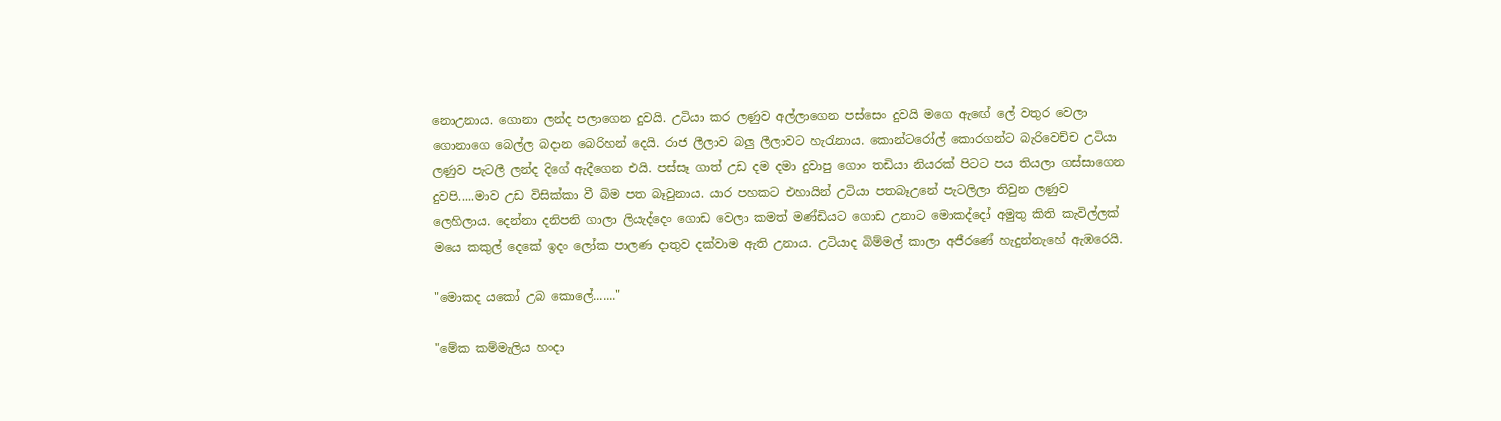නොඋනාය. ගොනා ලන්ද පලාගෙන දුවයි. උටියා කර ලණුව අල්ලාගෙන පස්සෙං දුවයි මගෙ ඇඟේ ලේ වතුර වෙලා ගොනාගෙ බෙල්ල බදාන බෙරිහන් දෙයි. රාජ ලීලාව බලු ලීලාවට හැරැනාය. කොන්ටරෝල් කොරගන්ට බැරිවෙච්ච උටියා ලණුව පැටලී ලන්ද දිගේ ඇදීගෙන එයි. පස්සෑ ගාත් උඩ දම දමා දුවාපු ගොං තඩියා නියරක් පිටට පය තියලා ගස්සාගෙන දුවපි.....මාව උඩ විසික්කා වී බිම පත බෑවුනාය. යාර පහකට එහායින් උටියා පතබෑඋනේ පැටලිලා තිවුන ලණුව ලෙහිලාය. දෙන්නා දනිපනි ගාලා ලියැද්දෙං ගොඩ වෙලා කමත් මණ්ඩියට ගොඩ උනාට මොකද්දෝ අමුතු කිති කැවිල්ලක් මයෙ කකුල් දෙකේ ඉදං ලෝක පාලණ දාතුව දක්වාම ඇති උනාය. උටියාද බිම්මල් කාලා අජීරණේ හැදුන්නැහේ ඇඹරෙයි.

"මොකද යකෝ උබ කොලේ......."

"මේක කම්මැලිය හංදා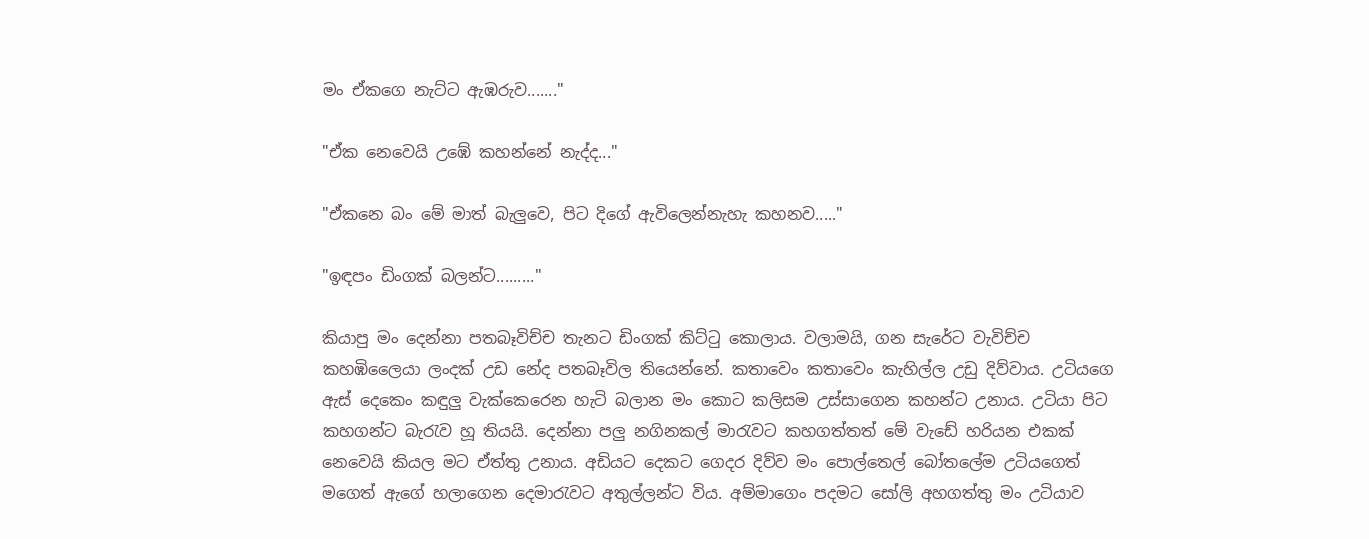මං ඒකගෙ නැට්ට ඇඹරුව......."

"ඒක නෙවෙයි උඹේ කහන්නේ නැද්ද..."

"ඒකනෙ බං මේ මාත් බැලුවෙ, පිට දිගේ ඇවිලෙන්නැහැ කහනව....."

"ඉඳපං ඩිංගක් බලන්ට........."

කියාපු මං දෙන්නා පතබෑවිච්ච තැනට ඩිංගක් කිට්ටු කොලාය. වලාමයි, ගන සැරේට වැවිච්ච කහඹිලෛයා ලංදක් උඩ නේද පතබෑවිල තියෙන්නේ. කතාවෙං කතාවෙං කැහිල්ල උඩු දිව්වාය. උටියගෙ ඇස් දෙකෙං කඳුලු වැක්කෙරෙන හැටි බලාන මං කොට කලිසම උස්සාගෙන කහන්ට උනාය. උටියා පිට කහගන්ට බැරැව හූ තියයි. දෙන්නා පලු නගිනකල් මාරැවට කහගත්තත් මේ වැඩේ හරියන එකක් නෙවෙයි කියල මට ඒත්තු උනාය. අඩියට දෙකට ගෙදර දිව්ව මං පොල්තෙල් බෝතලේම උටියගෙත් මගෙත් ඇගේ හලාගෙන දෙමාරැවට අතුල්ලන්ට විය. අම්මාගෙං පදමට සෝලි අහගත්තු මං උටියාව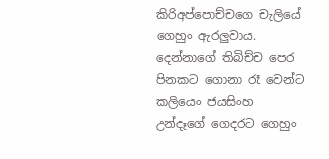කිරිඅප්පොච්චගෙ චැලියේ ගෙහුං ඇරලුවාය. දෙන්නාගේ තිබිච්ච පෙර පිනකට ගොනා රෑ වෙන්ට කලියෙං ජයසිංහ උන්දෑගේ ගෙදරට ගෙහුං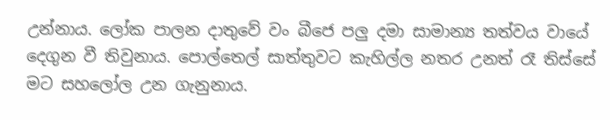උන්නාය. ලෝක පාලන දාතුවේ වං බීජෙ පලු දමා සාමාන්‍ය තත්වය වායේ දෙගුන වී තිවුනාය. පොල්තෙල් සාත්තුවට කැහිල්ල නතර උනත් රෑ තිස්සේ මට සහලෝල උන ගැනුනාය.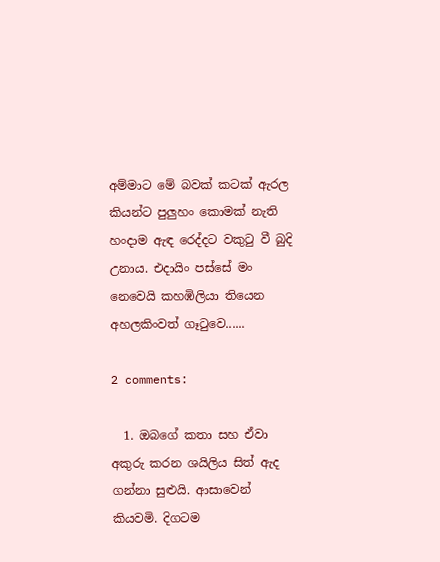අම්මාට මේ බවක් කටක් ඇරල කියන්ට පුලුහං කොමක් නැති හංදාම ඇඳ රෙද්දට වකුටු වී බුදි උනාය. එදායිං පස්සේ මං නෙවෙයි කහඹිලියා තියෙන අහලකිංවත් ගෑටුවෙ......

2 comments:

  1. ඔබගේ කතා සහ ඒවා අකුරු කරන ශයිලිය සිත් ඇද ගන්නා සුළුයි. ආසාවෙන් කියවමි. දිගටම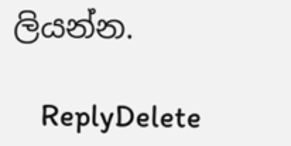ලියන්න.

    ReplyDelete